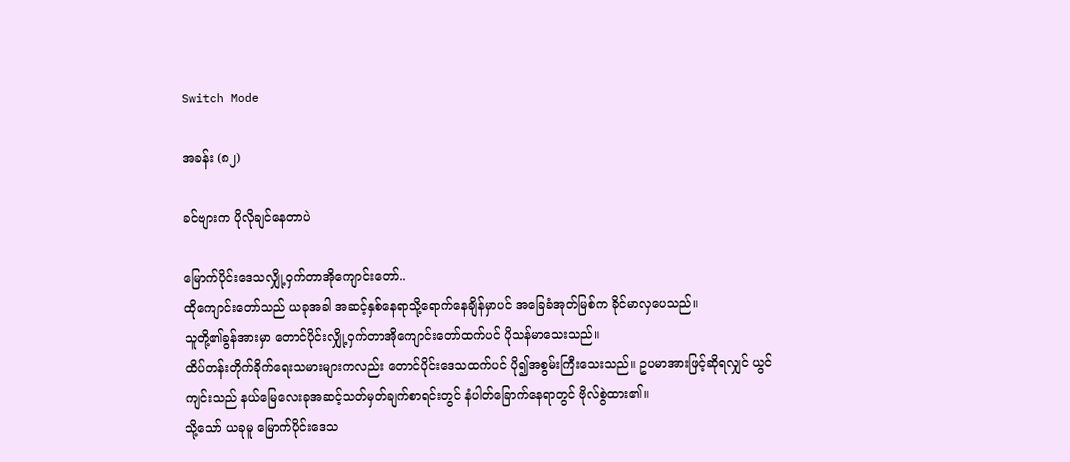Switch Mode

အခန်း (၈၂)

ခင်ဗျားက ပိုလိုချင်နေတာပဲ

မြောက်ပိုင်းဒေသလျှို့ဝှက်တာအိုကျောင်းတော်..
ထိုကျောင်းတော်သည် ယခုအခါ အဆင့်နှစ်နေရာသို့ရောက်နေချိန်မှာပင် အခြေခံအုတ်မြစ်က ခိုင်မာလှပေသည်။
သူတို့၏ခွန်အားမှာ တောင်ပိုင်းလျှို့ဝှက်တာအိုကျောင်းတော်ထက်ပင် ပိုသန်မာသေးသည်။
ထိပ်တန်းတိုက်ခိုက်ရေးသမားများကလည်း တောင်ပိုင်းဒေသထက်ပင် ပို၍အစွမ်းကြီးသေးသည်။ ဥပမာအားဖြင့်ဆိုရလျှင် ယွင်ကျင်းသည် နယ်မြေလေးခုအဆင့်သတ်မှတ်ချက်စာရင်းတွင် နံပါတ်ခြောက်နေရာတွင် ဗိုလ်စွဲထား၏။
သို့သော် ယခုမူ မြောက်ပိုင်းဒေသ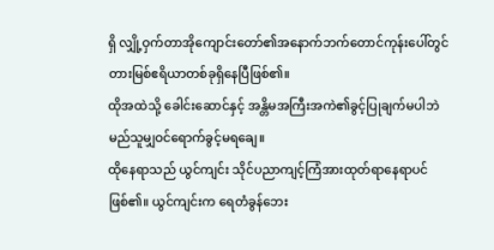ရှိ လျှို့ဝှက်တာအိုကျောင်းတော်၏အနောက်ဘက်တောင်ကုန်းပေါ်တွင် တားမြစ်ဧရိယာတစ်ခုရှိနေပြီဖြစ်၏။
ထိုအထဲသို့ ခေါင်းဆောင်နှင့် အန္တိမအကြီးအကဲ၏ခွင့်ပြုချက်မပါဘဲ မည်သူမျှဝင်ရောက်ခွင့်မရချေ။
ထိုနေရာသည် ယွင်ကျင်း သိုင်ပညာကျင့်ကြံအားထုတ်ရာနေရာပင် ဖြစ်၏။ ယွင်ကျင်းက ရေတံခွန်ဘေး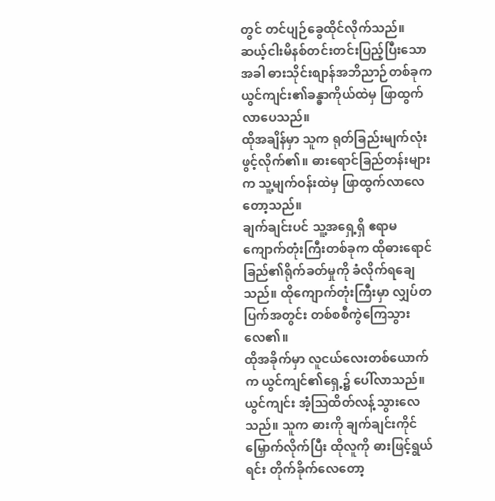တွင် တင်ပျဉ်ခွေထိုင်လိုက်သည်။
ဆယ့်ငါးမိနစ်တင်းတင်းပြည့်ပြီးသောအခါ ဓားသိုင်းစျာန်အဘိညာဉ်တစ်ခုက ယွင်ကျင်း၏ခန္ဓာကိုယ်ထဲမှ ဖြာထွက်လာပေသည်။
ထိုအချိန်မှာ သူက ရုတ်ခြည်းမျက်လုံးဖွင့်လိုက်၏။ ဓားရောင်ခြည်တန်းများက သူ့မျက်ဝန်းထဲမှ ဖြာထွက်လာလေတော့သည်။
ချက်ချင်းပင် သူ့အရှေ့ရှိ ဧရာမကျောက်တုံးကြီးတစ်ခုက ထိုဓားရောင်ခြည်၏ရိုက်ခတ်မှုကို ခံလိုက်ရချေသည်။ ထိုကျောက်တုံးကြီးမှာ လျှပ်တပြက်အတွင်း တစ်စစီကွဲကြေသွားလေ၏။
ထိုအခိုက်မှာ လူငယ်လေးတစ်ယောက်က ယွင်ကျင်၏ရှေ့၌ ပေါ်လာသည်။
ယွင်ကျင်း အံ့သြထိတ်လန့်သွားလေသည်။ သူက ဓားကို ချက်ချင်းကိုင်မြှောက်လိုက်ပြီး ထိုလူကို ဓားဖြင့်ရွယ်ရင်း တိုက်ခိုက်လေတော့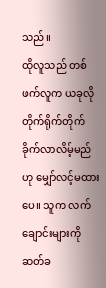သည်။
ထိုလူသည် တစ်ဖက်လူက ယခုလိုတိုက်ရိုက်တိုက်ခိုက်လာလိမ့်မည်ဟု မျှော်လင့်မထားပေ။ သူက လက်ချောင်းများကို ဆတ်ခ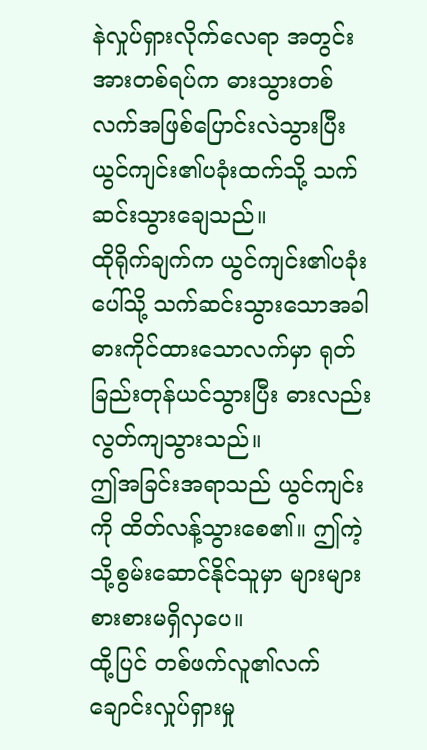နဲလှုပ်ရှားလိုက်လေရာ အတွင်းအားတစ်ရပ်က ဓားသွားတစ်လက်အဖြစ်ပြောင်းလဲသွားပြီး ယွင်ကျင်း၏ပခုံးထက်သို့ သက်ဆင်းသွားချေသည်။
ထိုရိုက်ချက်က ယွင်ကျင်း၏ပခုံးပေါ်သို့ သက်ဆင်းသွားသောအခါ ဓားကိုင်ထားသောလက်မှာ ရုတ်ခြည်းတုန်ယင်သွားပြီး ဓားလည်းလွတ်ကျသွားသည်။
ဤအခြင်းအရာသည် ယွင်ကျင်းကို ထိတ်လန့်သွားစေ၏။ ဤကဲ့သို့စွမ်းဆောင်နိုင်သူမှာ များများစားစားမရှိလှပေ။
ထို့ပြင် တစ်ဖက်လူ၏လက်ချောင်းလှုပ်ရှားမှု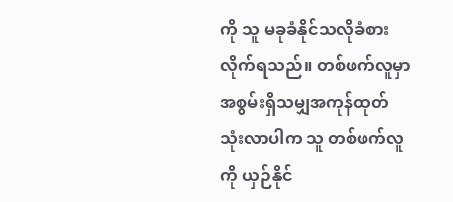ကို သူ မခုခံနိုင်သလိုခံစားလိုက်ရသည်။ တစ်ဖက်လူမှာ အစွမ်းရှိသမျှအကုန်ထုတ်သုံးလာပါက သူ တစ်ဖက်လူကို ယှဉ်နိုင်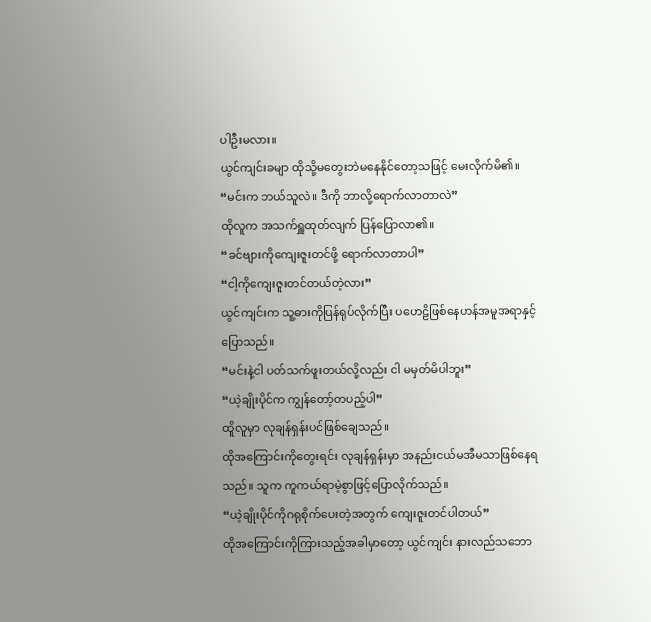ပါဦးမလား။
ယွင်ကျင်းခမျာ ထိုသို့မတွေးဘဲမနေနိုင်တော့သဖြင့် မေးလိုက်မိ၏။
“မင်းက ဘယ်သူလဲ။ ဒီကို ဘာလို့ရောက်လာတာလဲ”
ထိုလူက အသက်ရှူထုတ်လျက် ပြန်ပြောလာ၏။
“ခင်ဗျားကိုကျေးဇူးတင်ဖို့ ရောက်လာတာပါ”
“ငါ့ကိုကျေးဇူးတင်တယ်တဲ့လား”
ယွင်ကျင်းက သူ့ဓားကိုပြန်ရုပ်လိုက်ပြီး ပဟေဠိဖြစ်နေဟန်အမူအရာနှင့် ပြောသည်။
“မင်းနဲ့ငါ ပတ်သက်ဖူးတယ်လို့လည်း ငါ မမှတ်မိပါဘူး”
“ယဲ့ချိုးပိုင်က ကျွန်တော့်တပည့်ပါ”
ထိူလူမှာ လုချန်ရှန်းပင်ဖြစ်ချေသည်။
ထိုအကြောင်းကိုတွေးရင်း လုချန်ရှန်းမှာ အနည်းငယ်မအီမသာဖြစ်နေရသည်။ သူက ကူကယ်ရာမဲ့စွာဖြင့်ပြောလိုက်သည်။
“ယဲ့ချိုးပိုင်ကိုဂရုစိုက်ပေးတဲ့အတွက် ကျေးဇူးတင်ပါတယ်”
ထိုအကြောင်းကိုကြားသည့်အခါမှာတော့ ယွင်ကျင်း နားလည်သဘော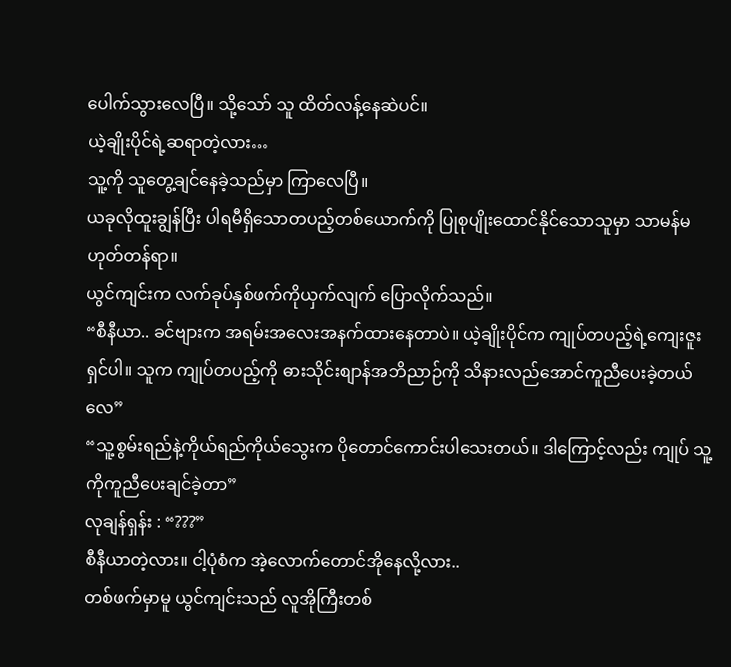ပေါက်သွားလေပြီ။ သို့သော် သူ ထိတ်လန့်နေဆဲပင်။
ယဲ့ချိုးပိုင်ရဲ့ဆရာတဲ့လား…
သူ့ကို သူတွေ့ချင်နေခဲ့သည်မှာ ကြာလေပြီ။
ယခုလိုထူးချွန်ပြီး ပါရမီရှိသောတပည့်တစ်ယောက်ကို ပြုစုပျိုးထောင်နိုင်သောသူမှာ သာမန်မဟုတ်တန်ရာ။
ယွင်ကျင်းက လက်ခုပ်နှစ်ဖက်ကိုယှက်လျက် ပြောလိုက်သည်။
“စီနီယာ.. ခင်ဗျားက အရမ်းအလေးအနက်ထားနေတာပဲ။ ယဲ့ချိုးပိုင်က ကျုပ်တပည့်ရဲ့ကျေးဇူးရှင်ပါ။ သူက ကျုပ်တပည့်ကို ဓားသိုင်းစျာန်အဘိညာဉ်ကို သိနားလည်အောင်ကူညီပေးခဲ့တယ်လေ”
“သူ့စွမ်းရည်နဲ့ကိုယ်ရည်ကိုယ်သွေးက ပိုတောင်ကောင်းပါသေးတယ်။ ဒါကြောင့်လည်း ကျုပ် သူ့ကိုကူညီပေးချင်ခဲ့တာ”
လုချန်ရှန်း : “???”
စီနီယာတဲ့လား။ ငါ့ပုံစံက အဲ့လောက်တောင်အိုနေလို့လား..
တစ်ဖက်မှာမူ ယွင်ကျင်းသည် လူအိုကြီးတစ်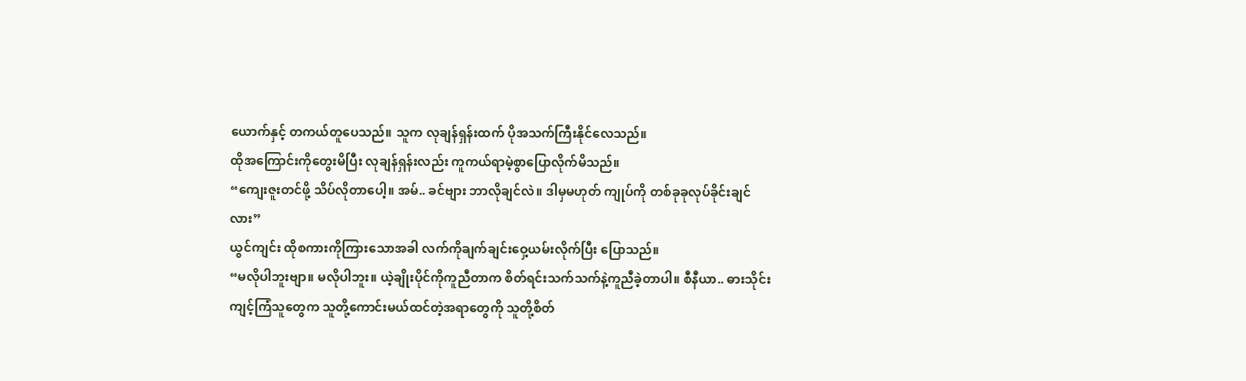ယောက်နှင့် တကယ်တူပေသည်။ သူက လုချန်ရှန်းထက် ပိုအသက်ကြီးနိုင်လေသည်။
ထိုအကြောင်းကိုတွေးမိပြီး လုချန်ရှန်းလည်း ကူကယ်ရာမဲ့စွာပြောလိုက်မိသည်။
“ကျေးဇူးတင်ဖို့ သိပ်လိုတာပေါ့။ အမ်.. ခင်ဗျား ဘာလိုချင်လဲ။ ဒါမှမဟုတ် ကျုပ်ကို တစ်ခုခုလုပ်ခိုင်းချင်လား”
ယွင်ကျင်း ထိုစကားကိုကြားသောအခါ လက်ကိုချက်ချင်းဝှေ့ယမ်းလိုက်ပြီး ပြောသည်။
“မလိုပါဘူးဗျာ။ မလိုပါဘူး။ ယဲ့ချိုးပိုင်ကိုကူညီတာက စိတ်ရင်းသက်သက်နဲ့ကူညီခဲ့တာပါ။ စီနီယာ.. ဓားသိုင်းကျင့်ကြံသူတွေက သူတို့ကောင်းမယ်ထင်တဲ့အရာတွေကို သူတို့စိတ်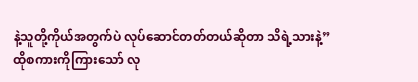နဲ့သူတို့ကိုယ်အတွက်ပဲ လုပ်ဆောင်တတ်တယ်ဆိုတာ သိရဲ့သားနဲ့”
ထိုစကားကိုကြားသော် လု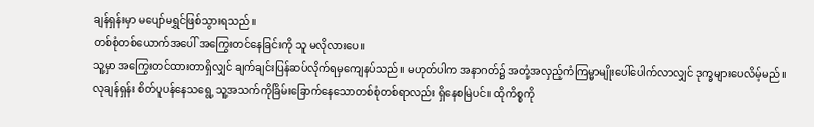ချန်ရှန်းမှာ မပျော်မရွှင်ဖြစ်သွားရသည်။
တစ်စုံတစ်ယောက်အပေါ် အကြွေးတင်နေခြင်းကို သူ မလိုလားပေ။
သူ့မှာ အကြွေးတင်ထားတာရှိလျှင် ချက်ချင်းပြန်ဆပ်လိုက်ရမှကျေနပ်သည်။ မဟုတ်ပါက အနာဂတ်၌ အတုံ့အလှည့်ကံကြမ္မာမျိုးပေါ်ပေါက်လာလျှင် ဒုက္ခများပေလိမ့်မည်။
လုချန်ရှန်း စိတ်ပူပန်နေသရွေ့ သူ့အသက်ကိုခြိမ်းခြောက်နေသောတစ်စုံတစ်ရာလည်း ရှိနေစမြဲပင်။ ထိုကိစ္စကို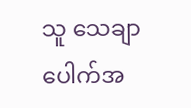သူ သေချာပေါက်အ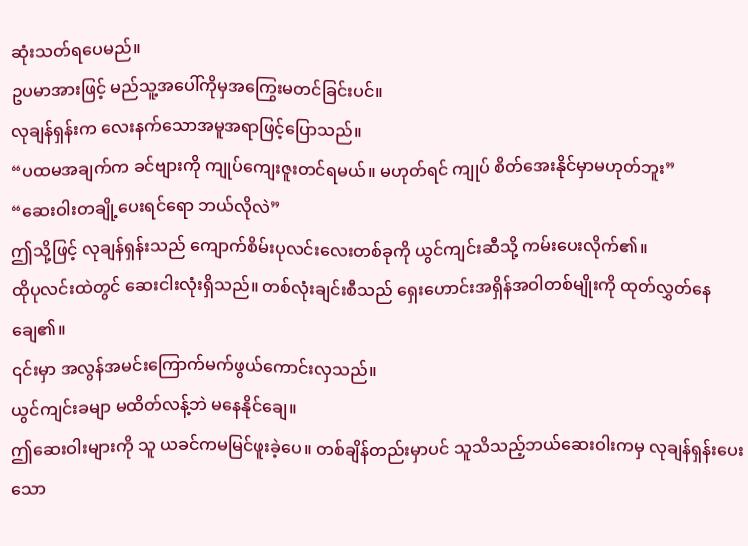ဆုံးသတ်ရပေမည်။
ဥပမာအားဖြင့် မည်သူ့အပေါ်ကိုမှအကြွေးမတင်ခြင်းပင်။
လုချန်ရှန်းက လေးနက်သောအမူအရာဖြင့်ပြောသည်။
“ပထမအချက်က ခင်ဗျားကို ကျုပ်ကျေးဇူးတင်ရမယ်။ မဟုတ်ရင် ကျုပ် စိတ်အေးနိုင်မှာမဟုတ်ဘူး”
“ဆေးဝါးတချို့ပေးရင်ရော ဘယ်လိုလဲ”
ဤသို့ဖြင့် လုချန်ရှန်းသည် ကျောက်စိမ်းပုလင်းလေးတစ်ခုကို ယွင်ကျင်းဆီသို့ ကမ်းပေးလိုက်၏။
ထိုပုလင်းထဲတွင် ဆေးငါးလုံးရှိသည်။ တစ်လုံးချင်းစီသည် ရှေးဟောင်းအရှိန်အဝါတစ်မျိုးကို ထုတ်လွှတ်နေချေ၏။
၎င်းမှာ အလွန်အမင်းကြောက်မက်ဖွယ်ကောင်းလှသည်။
ယွင်ကျင်းခမျာ မထိတ်လန့်ဘဲ မနေနိုင်ချေ။
ဤဆေးဝါးများကို သူ ယခင်ကမမြင်ဖူးခဲ့ပေ။ တစ်ချိန်တည်းမှာပင် သူသိသည့်ဘယ်ဆေးဝါးကမှ လုချန်ရှန်းပေးသော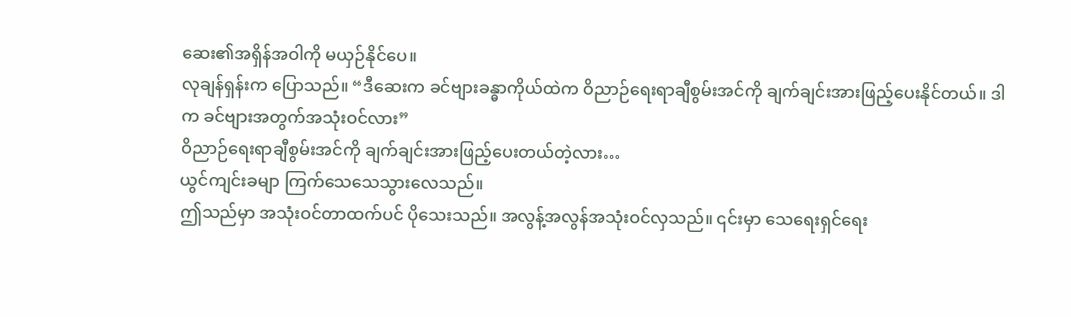ဆေး၏အရှိန်အဝါကို မယှဉ်နိုင်ပေ။
လုချန်ရှန်းက ပြောသည်။ “ဒီဆေးက ခင်ဗျားခန္ဓာကိုယ်ထဲက ဝိညာဉ်ရေးရာချီစွမ်းအင်ကို ချက်ချင်းအားဖြည့်ပေးနိုင်တယ်။ ဒါက ခင်ဗျားအတွက်အသုံးဝင်လား”
ဝိညာဉ်ရေးရာချီစွမ်းအင်ကို ချက်ချင်းအားဖြည့်ပေးတယ်တဲ့လား…
ယွင်ကျင်းခမျာ ကြက်သေသေသွားလေသည်။
ဤသည်မှာ အသုံးဝင်တာထက်ပင် ပိုသေးသည်။ အလွန့်အလွန်အသုံးဝင်လှသည်။ ၎င်းမှာ သေရေးရှင်ရေး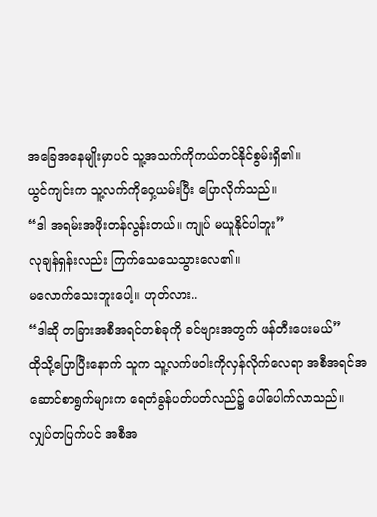အခြေအနေမျိုးမှာပင် သူ့အသက်ကိုကယ်တင်နိုင်စွမ်းရှိ၏။
ယွင်ကျင်းက သူ့လက်ကိုဝှေ့ယမ်းပြီး ပြောလိုက်သည်။
“ဒါ အရမ်းအဖိုးတန်လွန်းတယ်။ ကျုပ် မယူနိုင်ပါဘူး”
လုချန်ရှန်းလည်း ကြက်သေသေသွားလေ၏။
မလောက်သေးဘူးပေါ့။ ဟုတ်လား..
“ဒါဆို တခြားအစီအရင်တစ်ခုကို ခင်ဗျားအတွက် ဖန်တီးပေးမယ်”
ထိုသို့ပြောပြီးနောက် သူက သူ့လက်ဖဝါးကိုလှန်လိုက်လေရာ အစီအရင်အဆောင်စာရွက်များက ရေတံခွန်ပတ်ပတ်လည်၌ ပေါ်ပေါက်လာသည်။
လျှပ်တပြက်ပင် အစီအ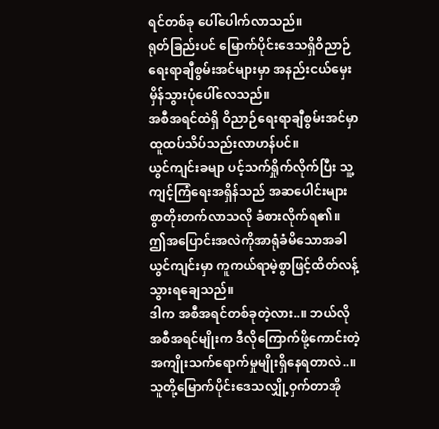ရင်တစ်ခု ပေါ်ပေါက်လာသည်။
ရုတ်ခြည်းပင် မြောက်ပိုင်းဒေသရှိဝိညာဉ်ရေးရာချီစွမ်းအင်များမှာ အနည်းငယ်မှေးမှိန်သွားပုံပေါ်လေသည်။
အစီအရင်ထဲရှိ ဝိညာဉ်ရေးရာချီစွမ်းအင်မှာ ထူထပ်သိပ်သည်းလာဟန်ပင်။
ယွင်ကျင်းခမျာ ပင့်သက်ရှိုက်လိုက်ပြီး သူ့ကျင့်ကြံရေးအရှိန်သည် အဆပေါင်းများစွာတိုးတက်လာသလို ခံစားလိုက်ရ၏။
ဤအပြောင်းအလဲကိုအာရုံခံမိသောအခါ ယွင်ကျင်းမှာ ကူကယ်ရာမဲ့စွာဖြင့်ထိတ်လန့်သွားရချေသည်။
ဒါက အစီအရင်တစ်ခုတဲ့လား..။ ဘယ်လိုအစီအရင်မျိုးက ဒီလိုကြောက်ဖို့ကောင်းတဲ့အကျိုးသက်ရောက်မှုမျိုးရှိနေရတာလဲ..။
သူတို့မြောက်ပိုင်းဒေသလျှို့ဝှက်တာအို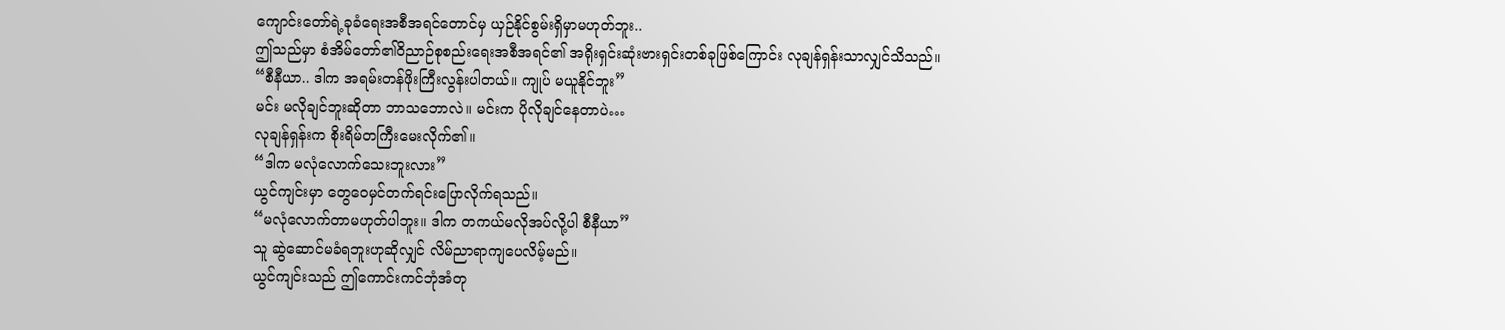ကျောင်းတော်ရဲ့ခုခံရေးအစီအရင်တောင်မှ ယှဉ်နိုင်စွမ်းရှိမှာမဟုတ်ဘူး..
ဤသည်မှာ စံအိမ်တော်၏ဝိညာဉ်စုစည်းရေးအစီအရင်၏ အရိုးရှင်းဆုံးဗားရှင်းတစ်ခုဖြစ်ကြောင်း လုချန်ရှန်းသာလျှင်သိသည်။
“စီနီယာ.. ဒါက အရမ်းတန်ဖိုးကြီးလွန်းပါတယ်။ ကျုပ် မယူနိုင်ဘူး”
မင်း မလိုချင်ဘူးဆိုတာ ဘာသဘောလဲ။ မင်းက ပိုလိုချင်နေတာပဲ…
လုချန်ရှန်းက စိုးရိမ်တကြီးမေးလိုက်၏။
“ဒါက မလုံလောက်သေးဘူးလား”
ယွင်ကျင်းမှာ တွေဝေမှင်တက်ရင်းပြောလိုက်ရသည်။
“မလုံလောက်တာမဟုတ်ပါဘူး။ ဒါက တကယ်မလိုအပ်လို့ပါ စီနီယာ”
သူ ဆွဲဆောင်မခံရဘူးဟုဆိုလျှင် လိမ်ညာရာကျပေလိမ့်မည်။
ယွင်ကျင်းသည် ဤကောင်းကင်ဘုံအံတု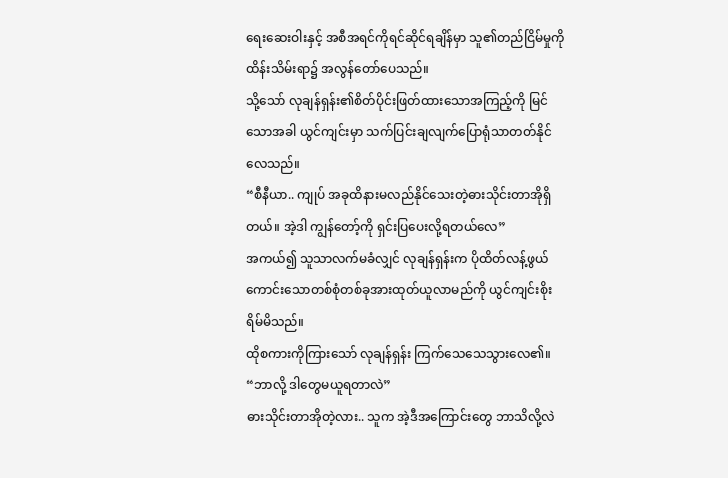ရေးဆေးဝါးနှင့် အစီအရင်ကိုရင်ဆိုင်ရချိန်မှာ သူ၏တည်ငြိမ်မှုကိုထိန်းသိမ်းရာ၌ အလွန်တော်ပေသည်။
သို့သော် လုချန်ရှန်း၏စိတ်ပိုင်းဖြတ်ထားသောအကြည့်ကို မြင်သောအခါ ယွင်ကျင်းမှာ သက်ပြင်းချလျက်ပြောရုံသာတတ်နိုင်လေသည်။
“စီနီယာ.. ကျုပ် အခုထိနားမလည်နိုင်သေးတဲ့ဓားသိုင်းတာအိုရှိတယ်။ အဲ့ဒါ ကျွန်တော့်ကို ရှင်းပြပေးလို့ရတယ်လေ”
အကယ်၍ သူသာလက်မခံလျှင် လုချန်ရှန်းက ပိုထိတ်လန့်ဖွယ်ကောင်းသောတစ်စုံတစ်ခုအားထုတ်ယူလာမည်ကို ယွင်ကျင်းစိုးရိမ်မိသည်။
ထိုစကားကိုကြားသော် လုချန်ရှန်း ကြက်သေသေသွားလေ၏။
“ဘာလို့ ဒါတွေမယူရတာလဲ”
ဓားသိုင်းတာအိုတဲ့လား.. သူက အဲ့ဒီအကြောင်းတွေ ဘာသိလို့လဲ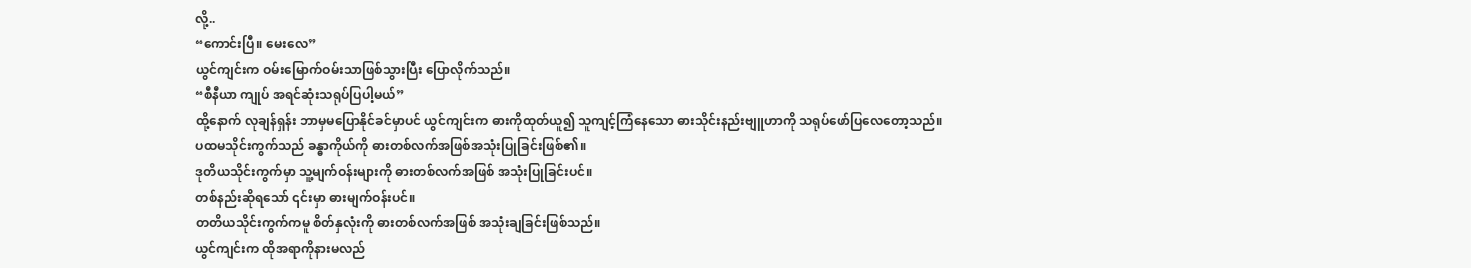လို့..
“ကောင်းပြီ။ မေးလေ”
ယွင်ကျင်းက ဝမ်းမြောက်ဝမ်းသာဖြစ်သွားပြီး ပြောလိုက်သည်။
“စီနီယာ ကျုပ် အရင်ဆုံးသရုပ်ပြပါ့မယ်”
ထို့နောက် လုချန်ရှန်း ဘာမှမပြောနိုင်ခင်မှာပင် ယွင်ကျင်းက ဓားကိုထုတ်ယူ၍ သူကျင့်ကြံနေသော ဓားသိုင်းနည်းဗျူဟာကို သရုပ်ဖော်ပြလေတော့သည်။
ပထမသိုင်းကွက်သည် ခန္ဓာကိုယ်ကို ဓားတစ်လက်အဖြစ်အသုံးပြုခြင်းဖြစ်၏။
ဒုတိယသိုင်းကွက်မှာ သူ့မျက်ဝန်းများကို ဓားတစ်လက်အဖြစ် အသုံးပြုခြင်းပင်။
တစ်နည်းဆိုရသော် ၎င်းမှာ ဓားမျက်ဝန်းပင်။
တတိယသိုင်းကွက်ကမူ စိတ်နှလုံးကို ဓားတစ်လက်အဖြစ် အသုံးချခြင်းဖြစ်သည်။
ယွင်ကျင်းက ထိုအရာကိုနားမလည်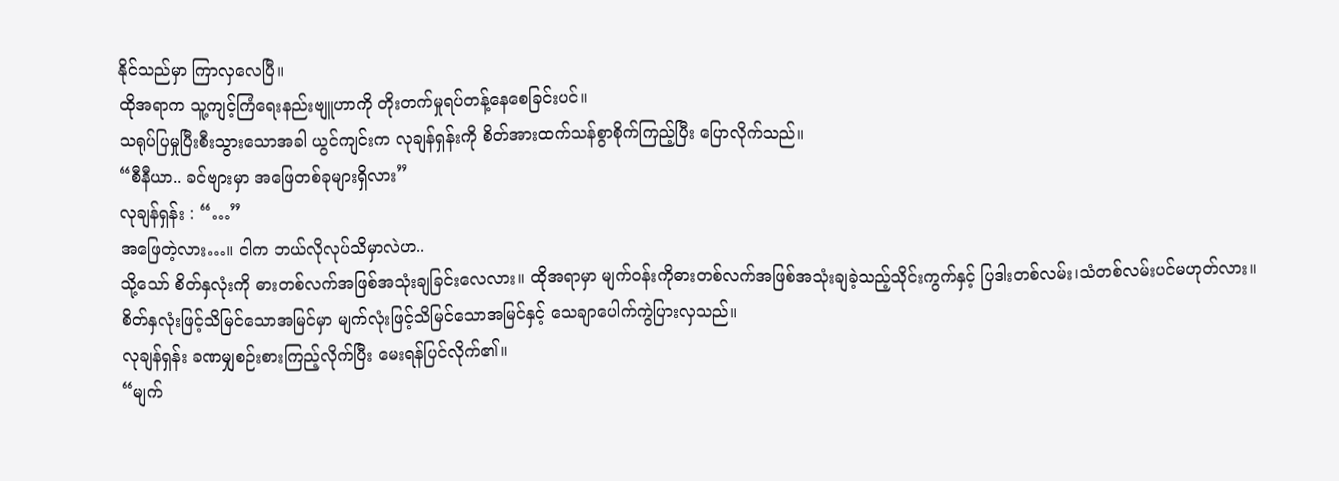နိုင်သည်မှာ ကြာလှလေပြီ။
ထိုအရာက သူ့ကျင့်ကြံရေးနည်းဗျူဟာကို တိုးတက်မှုရပ်တန့်နေစေခြင်းပင်။
သရုပ်ပြမှုပြီးစီးသွားသောအခါ ယွင်ကျင်းက လုချန်ရှန်းကို စိတ်အားထက်သန်စွာစိုက်ကြည့်ပြီး ပြောလိုက်သည်။
“စီနီယာ.. ခင်ဗျားမှာ အဖြေတစ်ခုများရှိလား”
လုချန်ရှန်း : “…”
အဖြေတဲ့လား…။ ငါက ဘယ်လိုလုပ်သိမှာလဲဟ..
သို့သော် စိတ်နှလုံးကို ဓားတစ်လက်အဖြစ်အသုံးချခြင်းလေလား။ ထိုအရာမှာ မျက်ဝန်းကိုဓားတစ်လက်အဖြစ်အသုံးချခဲ့သည့်သိုင်းကွက်နှင့် ပြဒါးတစ်လမ်း၊သံတစ်လမ်းပင်မဟုတ်လား။
စိတ်နှလုံးဖြင့်သိမြင်သောအမြင်မှာ မျက်လုံးဖြင့်သိမြင်သောအမြင်နှင့် သေချာပေါက်ကွဲပြားလှသည်။
လုချန်ရှန်း ခဏမျှစဉ်းစားကြည့်လိုက်ပြီး မေးရန်ပြင်လိုက်၏။
“မျက်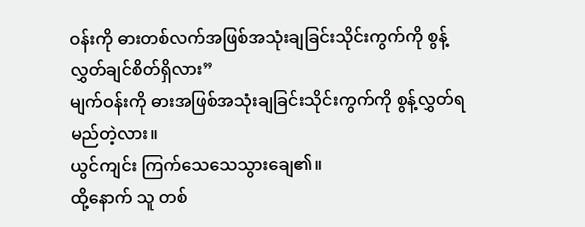ဝန်းကို ဓားတစ်လက်အဖြစ်အသုံးချခြင်းသိုင်းကွက်ကို စွန့်လွှတ်ချင်စိတ်ရှိလား”
မျက်ဝန်းကို ဓားအဖြစ်အသုံးချခြင်းသိုင်းကွက်ကို စွန့်လွှတ်ရမည်တဲ့လား။
ယွင်ကျင်း ကြက်သေသေသွားချေ၏။
ထို့နောက် သူ တစ်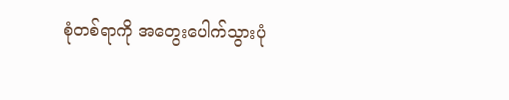စုံတစ်ရာကို အတွေးပေါက်သွားပုံ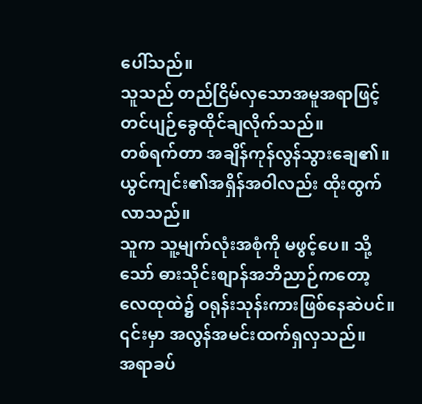ပေါ်သည်။
သူသည် တည်ငြိမ်လှသောအမူအရာဖြင့် တင်ပျဉ်ခွေထိုင်ချလိုက်သည်။
တစ်ရက်တာ အချိန်ကုန်လွန်သွားချေ၏။
ယွင်ကျင်း၏အရှိန်အဝါလည်း ထိုးထွက်လာသည်။
သူက သူ့မျက်လုံးအစုံကို မဖွင့်ပေ။ သို့သော် ဓားသိုင်းစျာန်အဘိညာဉ်ကတော့ လေထုထဲ၌ ဝရုန်းသုန်းကားဖြစ်နေဆဲပင်။
၎င်းမှာ အလွန်အမင်းထက်ရှလှသည်။
အရာခပ်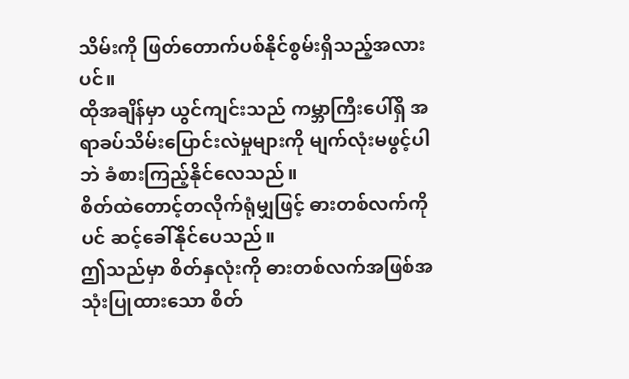သိမ်းကို ဖြတ်တောက်ပစ်နိုင်စွမ်းရှိသည့်အလားပင်။
ထိုအချိန်မှာ ယွင်ကျင်းသည် ကမ္ဘာကြီးပေါ်ရှိ အရာခပ်သိမ်းပြောင်းလဲမှုများကို မျက်လုံးမဖွင့်ပါဘဲ ခံစားကြည့်နိုင်လေသည်။
စိတ်ထဲတောင့်တလိုက်ရုံမျှဖြင့် ဓားတစ်လက်ကိုပင် ဆင့်ခေါ်နိုင်ပေသည်။
ဤသည်မှာ စိတ်နှလုံးကို ဓားတစ်လက်အဖြစ်အသုံးပြုထားသော စိတ်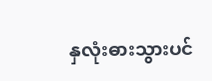နှလုံးဓားသွားပင်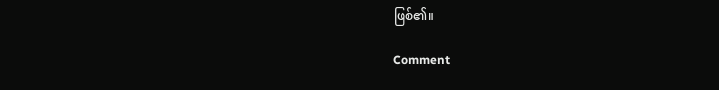ဖြစ်၏။

Comment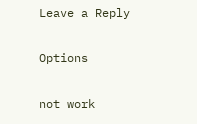Leave a Reply

Options

not work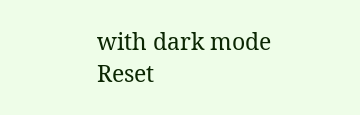with dark mode
Reset